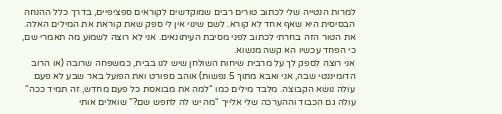למרות הנטייה שלי לכתוב טורים רבים שמוקדשים לקוראים ספציפיים, בדרך כלל ההנחה הבסיסית היא שאף אחד לא קורא. לשם שינוי אין לי ספק שאת קוראת את המילים האלה. את הטור הזה בחרתי לכתוב לפני מסיבת העיתונאים. אני לא רוצה לשמוע מה תאמרי שם, כי הפחד עכשיו הא קשה מנשוא.
אני רוצה לספק לך על מרבית שיחות השולחן שיש לנו בבית, כמשפחה שרובה (או הרוב הדומיננטי שבה, אני ואבא מתוך 5 נפשות) אוהב ספורט ואת הפועל באר שבע לא פעם עולה נושא הקבוצה. מלבד מילים כמו "למה את מבואסת כל פעם מחדש, זה תמיד ככה" עולה גם הכבוד וההערכה שלי אלייך "מה יש לה לחפש שם?" שואלים אותי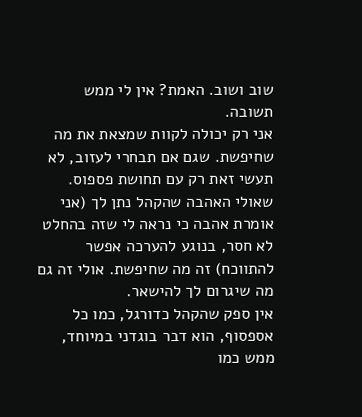שוב ושוב. האמת? אין לי ממש תשובה.
אני רק יכולה לקוות שמצאת את מה שחיפשת. שגם אם תבחרי לעזוב, לא תעשי זאת רק עם תחושת פספוס. שאולי האהבה שהקהל נתן לך (אני אומרת אהבה כי נראה לי שזה בהחלט לא חסר, בנוגע להערכה אפשר להתווכח) זה מה שחיפשת. אולי זה גם מה שיגרום לך להישאר.
אין ספק שהקהל כדורגל, כמו כל אספסוף, הוא דבר בוגדני במיוחד, ממש כמו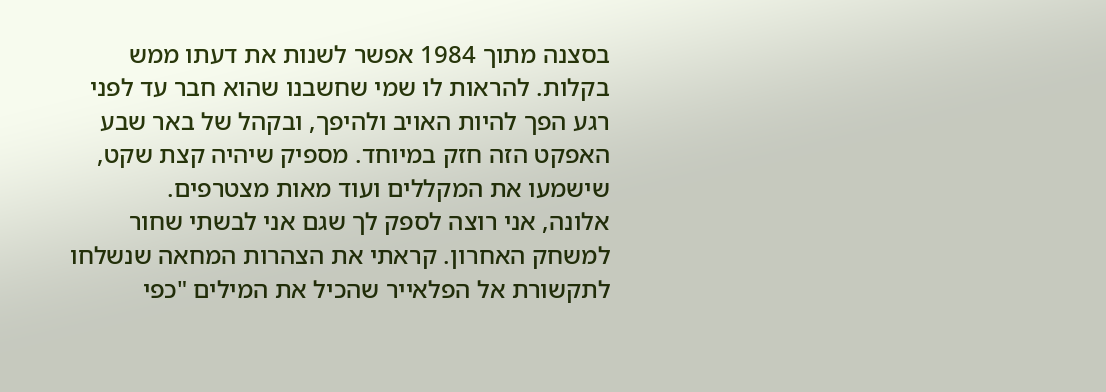בסצנה מתוך 1984 אפשר לשנות את דעתו ממש בקלות. להראות לו שמי שחשבנו שהוא חבר עד לפני רגע הפך להיות האויב ולהיפך, ובקהל של באר שבע האפקט הזה חזק במיוחד. מספיק שיהיה קצת שקט, שישמעו את המקללים ועוד מאות מצטרפים.
אלונה, אני רוצה לספק לך שגם אני לבשתי שחור למשחק האחרון. קראתי את הצהרות המחאה שנשלחו לתקשורת אל הפלאייר שהכיל את המילים "כפי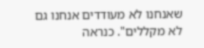שאנחנו לא מעודדים אנחנו גם לא מקללים". כנראה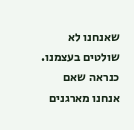שאנחנו לא שולטים בעצמנו. כנראה שאם אנחנו מארגנים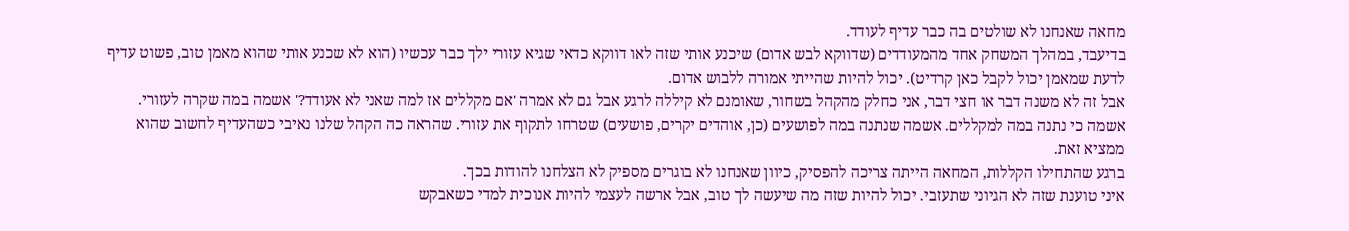מחאה שאנחנו לא שולטים בה כבר עדיף לעודד.
בדיעבד, במהלך המשחק אחד מהמעודדים (שדווקא לבש אדום) שיכנע אותי שזה לאו דווקא כדאי שגיא עזורי ילך כבר עכשיו (הוא לא שכנע אותי שהוא מאמן טוב, פשוט עדיף לדעת שמאמן יכול לקבל כאן קרדיט). יכול להיות שהייתי אמורה ללבוש אדום.
אבל זה לא משנה דבר או חצי דבר, אני כחלק מהקהל בשחור, שאומנם לא קיללה לרגע אבל גם לא אמרה 'אם מקללים אז למה שאני לא אעודד?' אשמה במה שקרה לעזורי. אשמה כי נתנה במה למקללים. אשמה שנתנה במה לפושעים (כן, אוהדים יקרים, פושעים) שטרחו לתקוף את עזורי. שהראה כה הקהל שלנו נאיבי כשהעדיף לחשוב שהוא ממציא זאת.
ברגע שהתחילו הקללות, המחאה הייתה צריכה להפסיק, כיוון שאנחנו לא בוגרים מספיק לא הצלחנו להודות בכך.
איני טוענת שזה לא הגיוני שתעזבי. יכול להיות שזה מה שיעשה לך טוב, אבל ארשה לעצמי להיות אנוכית למדי כשאבקש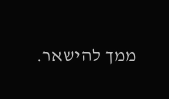ממך להישאר.